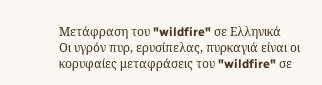Μετάφραση του "wildfire" σε Ελληνικά
Οι υγρόν πυρ, ερυσίπελας, πυρκαγιά είναι οι κορυφαίες μεταφράσεις του "wildfire" σε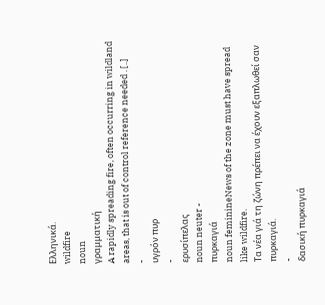Ελληνικά.
wildfire
noun
γραμματική
A rapidly spreading fire, often occurring in wildland areas, that is out of control reference needed . [..]
-
υγρόν πυρ
-
ερυσίπελας
noun neuter -
πυρκαγιά
noun feminineNews of the zone must have spread like wildfire.
Τα νέα γιά τη ζώνη πρέπει να έχουν εξαπλωθεί σαν πυρκαγιά.
-
δασική πυρκαγιά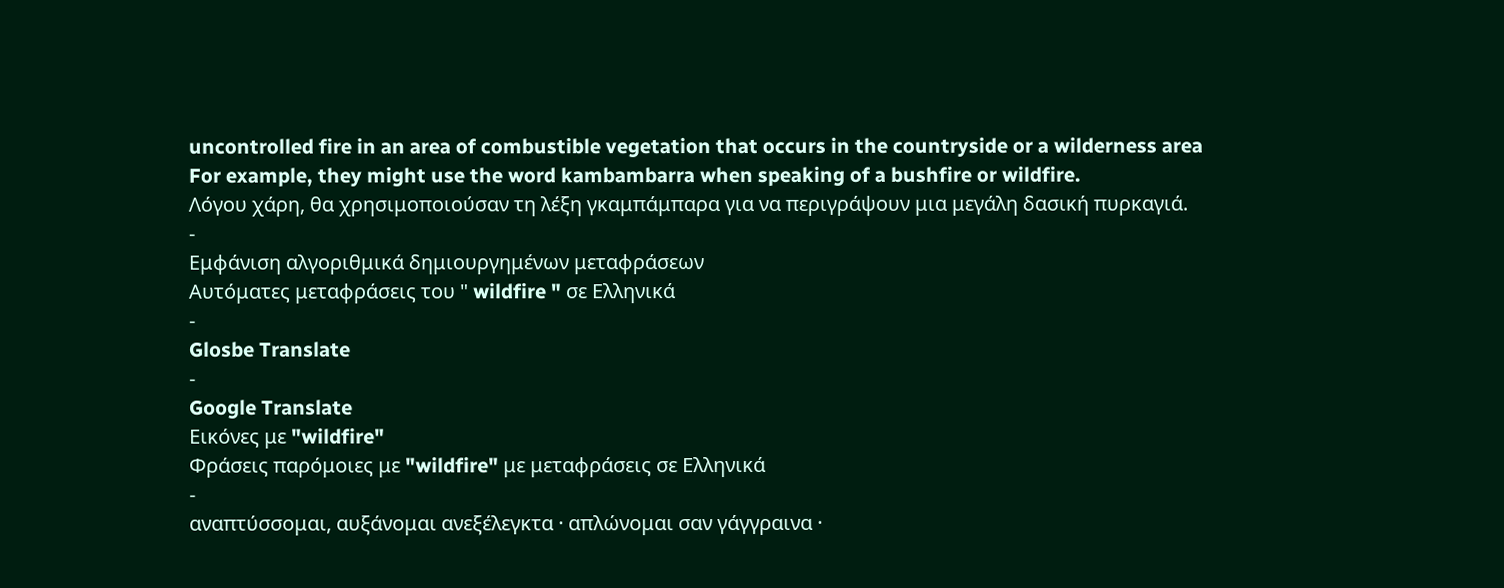uncontrolled fire in an area of combustible vegetation that occurs in the countryside or a wilderness area
For example, they might use the word kambambarra when speaking of a bushfire or wildfire.
Λόγου χάρη, θα χρησιμοποιούσαν τη λέξη γκαμπάμπαρα για να περιγράψουν μια μεγάλη δασική πυρκαγιά.
-
Εμφάνιση αλγοριθμικά δημιουργημένων μεταφράσεων
Αυτόματες μεταφράσεις του " wildfire " σε Ελληνικά
-
Glosbe Translate
-
Google Translate
Εικόνες με "wildfire"
Φράσεις παρόμοιες με "wildfire" με μεταφράσεις σε Ελληνικά
-
αναπτύσσομαι, αυξάνομαι ανεξέλεγκτα · απλώνομαι σαν γάγγραινα ·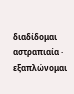διαδίδομαι αστραπιαία · εξαπλώνομαι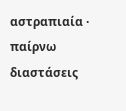αστραπιαία · παίρνω διαστάσεις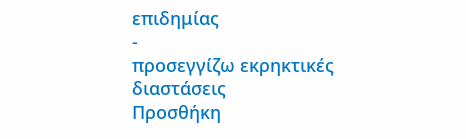επιδημίας
-
προσεγγίζω εκρηκτικές διαστάσεις
Προσθήκη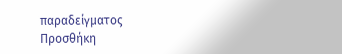παραδείγματος
Προσθήκη